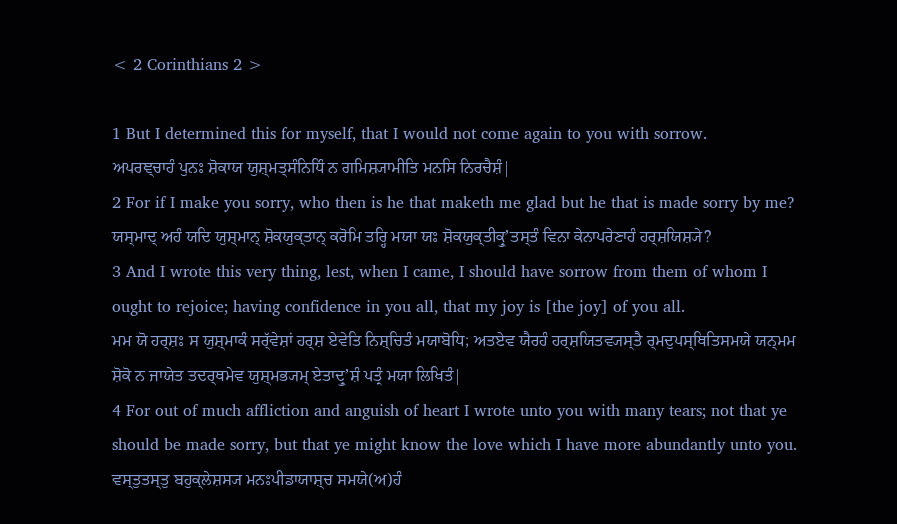< 2 Corinthians 2 >

1 But I determined this for myself, that I would not come again to you with sorrow.
ਅਪਰਞ੍ਚਾਹੰ ਪੁਨਃ ਸ਼ੋਕਾਯ ਯੁਸ਼੍ਮਤ੍ਸੰਨਿਧਿੰ ਨ ਗਮਿਸ਼੍ਯਾਮੀਤਿ ਮਨਸਿ ਨਿਰਚੈਸ਼ੰ|
2 For if I make you sorry, who then is he that maketh me glad but he that is made sorry by me?
ਯਸ੍ਮਾਦ੍ ਅਹੰ ਯਦਿ ਯੁਸ਼੍ਮਾਨ੍ ਸ਼ੋਕਯੁਕ੍ਤਾਨ੍ ਕਰੋਮਿ ਤਰ੍ਹਿ ਮਯਾ ਯਃ ਸ਼ੋਕਯੁਕ੍ਤੀਕ੍ਰੁʼਤਸ੍ਤੰ ਵਿਨਾ ਕੇਨਾਪਰੇਣਾਹੰ ਹਰ੍ਸ਼ਯਿਸ਼੍ਯੇ?
3 And I wrote this very thing, lest, when I came, I should have sorrow from them of whom I ought to rejoice; having confidence in you all, that my joy is [the joy] of you all.
ਮਮ ਯੋ ਹਰ੍ਸ਼ਃ ਸ ਯੁਸ਼੍ਮਾਕੰ ਸਰ੍ੱਵੇਸ਼ਾਂ ਹਰ੍ਸ਼ ਏਵੇਤਿ ਨਿਸ਼੍ਚਿਤੰ ਮਯਾਬੋਧਿ; ਅਤਏਵ ਯੈਰਹੰ ਹਰ੍ਸ਼ਯਿਤਵ੍ਯਸ੍ਤੈ ਰ੍ਮਦੁਪਸ੍ਥਿਤਿਸਮਯੇ ਯਨ੍ਮਮ ਸ਼ੋਕੋ ਨ ਜਾਯੇਤ ਤਦਰ੍ਥਮੇਵ ਯੁਸ਼੍ਮਭ੍ਯਮ੍ ਏਤਾਦ੍ਰੁʼਸ਼ੰ ਪਤ੍ਰੰ ਮਯਾ ਲਿਖਿਤੰ|
4 For out of much affliction and anguish of heart I wrote unto you with many tears; not that ye should be made sorry, but that ye might know the love which I have more abundantly unto you.
ਵਸ੍ਤੁਤਸ੍ਤੁ ਬਹੁਕ੍ਲੇਸ਼ਸ੍ਯ ਮਨਃਪੀਡਾਯਾਸ਼੍ਚ ਸਮਯੇ(ਅ)ਹੰ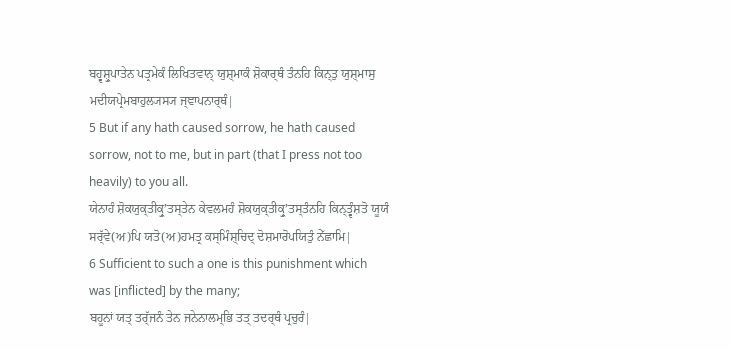ਬਹ੍ਵਸ਼੍ਰੁਪਾਤੇਨ ਪਤ੍ਰਮੇਕੰ ਲਿਖਿਤਵਾਨ੍ ਯੁਸ਼੍ਮਾਕੰ ਸ਼ੋਕਾਰ੍ਥੰ ਤੰਨਹਿ ਕਿਨ੍ਤੁ ਯੁਸ਼੍ਮਾਸੁ ਮਦੀਯਪ੍ਰੇਮਬਾਹੁਲ੍ਯਸ੍ਯ ਜ੍ਞਾਪਨਾਰ੍ਥੰ|
5 But if any hath caused sorrow, he hath caused sorrow, not to me, but in part (that I press not too heavily) to you all.
ਯੇਨਾਹੰ ਸ਼ੋਕਯੁਕ੍ਤੀਕ੍ਰੁʼਤਸ੍ਤੇਨ ਕੇਵਲਮਹੰ ਸ਼ੋਕਯੁਕ੍ਤੀਕ੍ਰੁʼਤਸ੍ਤੰਨਹਿ ਕਿਨ੍ਤ੍ਵੰਸ਼ਤੋ ਯੂਯੰ ਸਰ੍ੱਵੇ(ਅ)ਪਿ ਯਤੋ(ਅ)ਹਮਤ੍ਰ ਕਸ੍ਮਿੰਸ਼੍ਚਿਦ੍ ਦੋਸ਼ਮਾਰੋਪਯਿਤੁੰ ਨੇੱਛਾਮਿ|
6 Sufficient to such a one is this punishment which was [inflicted] by the many;
ਬਹੂਨਾਂ ਯਤ੍ ਤਰ੍ੱਜਨੰ ਤੇਨ ਜਨੇਨਾਲਮ੍ਭਿ ਤਤ੍ ਤਦਰ੍ਥੰ ਪ੍ਰਚੁਰੰ|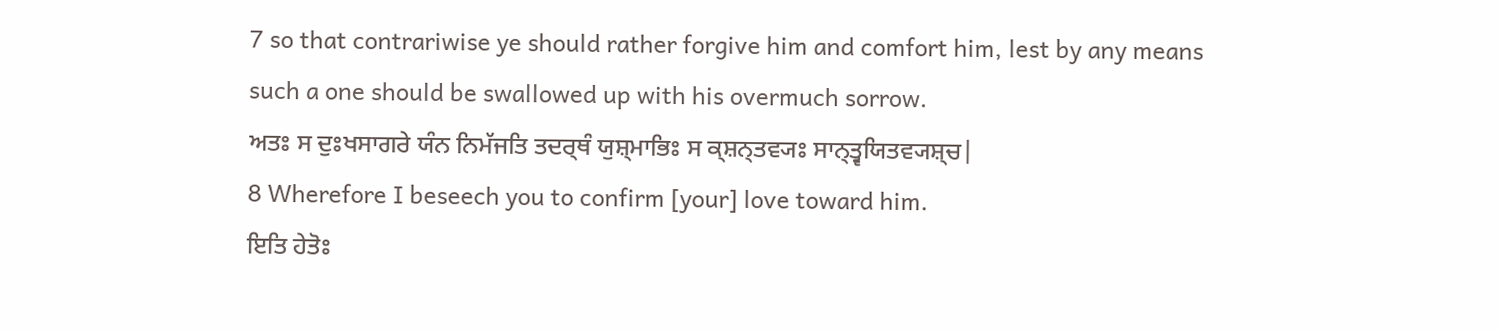7 so that contrariwise ye should rather forgive him and comfort him, lest by any means such a one should be swallowed up with his overmuch sorrow.
ਅਤਃ ਸ ਦੁਃਖਸਾਗਰੇ ਯੰਨ ਨਿਮੱਜਤਿ ਤਦਰ੍ਥੰ ਯੁਸ਼੍ਮਾਭਿਃ ਸ ਕ੍ਸ਼ਨ੍ਤਵ੍ਯਃ ਸਾਨ੍ਤ੍ਵਯਿਤਵ੍ਯਸ਼੍ਚ|
8 Wherefore I beseech you to confirm [your] love toward him.
ਇਤਿ ਹੇਤੋਃ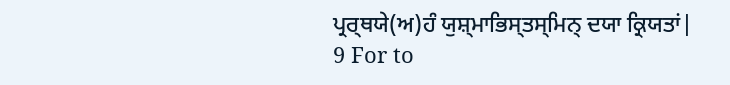ਪ੍ਰਰ੍ਥਯੇ(ਅ)ਹੰ ਯੁਸ਼੍ਮਾਭਿਸ੍ਤਸ੍ਮਿਨ੍ ਦਯਾ ਕ੍ਰਿਯਤਾਂ|
9 For to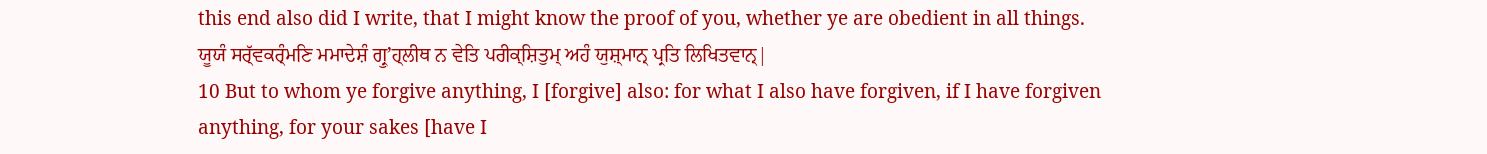this end also did I write, that I might know the proof of you, whether ye are obedient in all things.
ਯੂਯੰ ਸਰ੍ੱਵਕਰ੍ੰਮਣਿ ਮਮਾਦੇਸ਼ੰ ਗ੍ਰੁʼਹ੍ਲੀਥ ਨ ਵੇਤਿ ਪਰੀਕ੍ਸ਼ਿਤੁਮ੍ ਅਹੰ ਯੁਸ਼੍ਮਾਨ੍ ਪ੍ਰਤਿ ਲਿਖਿਤਵਾਨ੍|
10 But to whom ye forgive anything, I [forgive] also: for what I also have forgiven, if I have forgiven anything, for your sakes [have I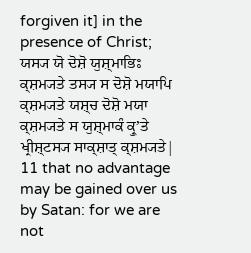forgiven it] in the presence of Christ;
ਯਸ੍ਯ ਯੋ ਦੋਸ਼ੋ ਯੁਸ਼੍ਮਾਭਿਃ ਕ੍ਸ਼ਮ੍ਯਤੇ ਤਸ੍ਯ ਸ ਦੋਸ਼ੋ ਮਯਾਪਿ ਕ੍ਸ਼ਮ੍ਯਤੇ ਯਸ਼੍ਚ ਦੋਸ਼ੋ ਮਯਾ ਕ੍ਸ਼ਮ੍ਯਤੇ ਸ ਯੁਸ਼੍ਮਾਕੰ ਕ੍ਰੁʼਤੇ ਖ੍ਰੀਸ਼੍ਟਸ੍ਯ ਸਾਕ੍ਸ਼ਾਤ੍ ਕ੍ਸ਼ਮ੍ਯਤੇ|
11 that no advantage may be gained over us by Satan: for we are not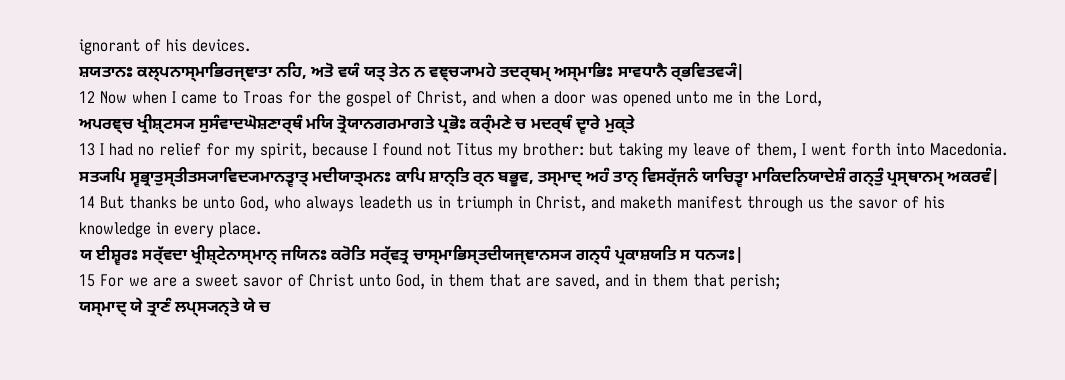ignorant of his devices.
ਸ਼ਯਤਾਨਃ ਕਲ੍ਪਨਾਸ੍ਮਾਭਿਰਜ੍ਞਾਤਾ ਨਹਿ, ਅਤੋ ਵਯੰ ਯਤ੍ ਤੇਨ ਨ ਵਞ੍ਚ੍ਯਾਮਹੇ ਤਦਰ੍ਥਮ੍ ਅਸ੍ਮਾਭਿਃ ਸਾਵਧਾਨੈ ਰ੍ਭਵਿਤਵ੍ਯੰ|
12 Now when I came to Troas for the gospel of Christ, and when a door was opened unto me in the Lord,
ਅਪਰਞ੍ਚ ਖ੍ਰੀਸ਼੍ਟਸ੍ਯ ਸੁਸੰਵਾਦਘੋਸ਼ਣਾਰ੍ਥੰ ਮਯਿ ਤ੍ਰੋਯਾਨਗਰਮਾਗਤੇ ਪ੍ਰਭੋਃ ਕਰ੍ੰਮਣੇ ਚ ਮਦਰ੍ਥੰ ਦ੍ਵਾਰੇ ਮੁਕ੍ਤੇ
13 I had no relief for my spirit, because I found not Titus my brother: but taking my leave of them, I went forth into Macedonia.
ਸਤ੍ਯਪਿ ਸ੍ਵਭ੍ਰਾਤੁਸ੍ਤੀਤਸ੍ਯਾਵਿਦ੍ਯਮਾਨਤ੍ਵਾਤ੍ ਮਦੀਯਾਤ੍ਮਨਃ ਕਾਪਿ ਸ਼ਾਨ੍ਤਿ ਰ੍ਨ ਬਭੂਵ, ਤਸ੍ਮਾਦ੍ ਅਹੰ ਤਾਨ੍ ਵਿਸਰ੍ੱਜਨੰ ਯਾਚਿਤ੍ਵਾ ਮਾਕਿਦਨਿਯਾਦੇਸ਼ੰ ਗਨ੍ਤੁੰ ਪ੍ਰਸ੍ਥਾਨਮ੍ ਅਕਰਵੰ|
14 But thanks be unto God, who always leadeth us in triumph in Christ, and maketh manifest through us the savor of his knowledge in every place.
ਯ ਈਸ਼੍ਵਰਃ ਸਰ੍ੱਵਦਾ ਖ੍ਰੀਸ਼੍ਟੇਨਾਸ੍ਮਾਨ੍ ਜਯਿਨਃ ਕਰੋਤਿ ਸਰ੍ੱਵਤ੍ਰ ਚਾਸ੍ਮਾਭਿਸ੍ਤਦੀਯਜ੍ਞਾਨਸ੍ਯ ਗਨ੍ਧੰ ਪ੍ਰਕਾਸ਼ਯਤਿ ਸ ਧਨ੍ਯਃ|
15 For we are a sweet savor of Christ unto God, in them that are saved, and in them that perish;
ਯਸ੍ਮਾਦ੍ ਯੇ ਤ੍ਰਾਣੰ ਲਪ੍ਸ੍ਯਨ੍ਤੇ ਯੇ ਚ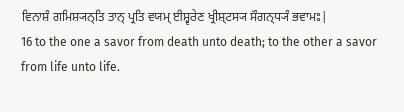ਵਿਨਾਸ਼ੰ ਗਮਿਸ਼੍ਯਨ੍ਤਿ ਤਾਨ੍ ਪ੍ਰਤਿ ਵਯਮ੍ ਈਸ਼੍ਵਰੇਣ ਖ੍ਰੀਸ਼੍ਟਸ੍ਯ ਸੌਗਨ੍ਧ੍ਯੰ ਭਵਾਮਃ|
16 to the one a savor from death unto death; to the other a savor from life unto life.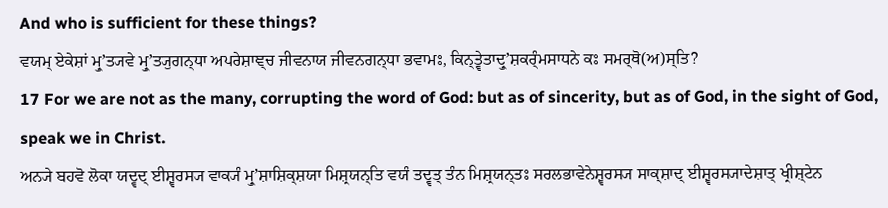And who is sufficient for these things?
ਵਯਮ੍ ਏਕੇਸ਼ਾਂ ਮ੍ਰੁʼਤ੍ਯਵੇ ਮ੍ਰੁʼਤ੍ਯੁਗਨ੍ਧਾ ਅਪਰੇਸ਼ਾਞ੍ਚ ਜੀਵਨਾਯ ਜੀਵਨਗਨ੍ਧਾ ਭਵਾਮਃ, ਕਿਨ੍ਤ੍ਵੇਤਾਦ੍ਰੁʼਸ਼ਕਰ੍ੰਮਸਾਧਨੇ ਕਃ ਸਮਰ੍ਥੋ(ਅ)ਸ੍ਤਿ?
17 For we are not as the many, corrupting the word of God: but as of sincerity, but as of God, in the sight of God, speak we in Christ.
ਅਨ੍ਯੇ ਬਹਵੋ ਲੋਕਾ ਯਦ੍ਵਦ੍ ਈਸ਼੍ਵਰਸ੍ਯ ਵਾਕ੍ਯੰ ਮ੍ਰੁʼਸ਼ਾਸ਼ਿਕ੍ਸ਼ਯਾ ਮਿਸ਼੍ਰਯਨ੍ਤਿ ਵਯੰ ਤਦ੍ਵਤ੍ ਤੰਨ ਮਿਸ਼੍ਰਯਨ੍ਤਃ ਸਰਲਭਾਵੇਨੇਸ਼੍ਵਰਸ੍ਯ ਸਾਕ੍ਸ਼ਾਦ੍ ਈਸ਼੍ਵਰਸ੍ਯਾਦੇਸ਼ਾਤ੍ ਖ੍ਰੀਸ਼੍ਟੇਨ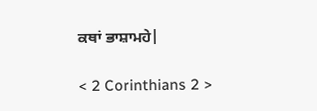ਕਥਾਂ ਭਾਸ਼ਾਮਹੇ|

< 2 Corinthians 2 >